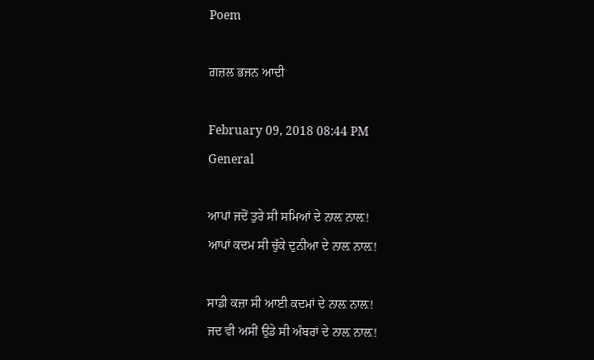Poem

ਗ਼ਜ਼ਲ ਭਜਨ ਆਦੀ

February 09, 2018 08:44 PM
General

ਆਪਾਂ ਜਦੋਂ ਤੁਰੇ ਸੀ ਸਮਿਆਂ ਦੇ ਨਾਲ਼ ਨਾਲ਼!
ਆਪਾਂ ਕਦਮ ਸੀ ਚੁੱਕੇ ਦੁਨੀਆ ਦੇ ਨਾਲ਼ ਨਾਲ਼!

ਸਾਡੀ ਕਜ਼ਾ ਸੀ ਆਈ ਕਦਮਾਂ ਦੇ ਨਾਲ਼ ਨਾਲ਼!
ਜਦ ਵੀ ਅਸੀਂ ਉਡੇ ਸੀ ਅੰਬਰਾਂ ਦੇ ਨਾਲ਼ ਨਾਲ਼!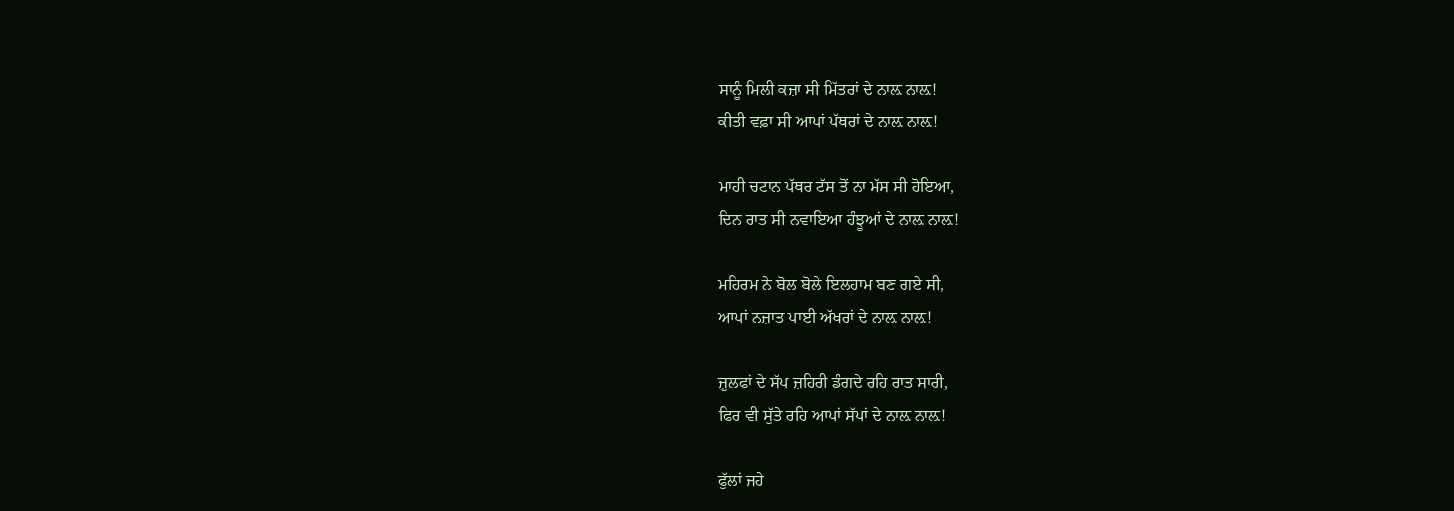ਸਾਨੂੰ ਮਿਲੀ ਕਜ਼ਾ ਸੀ ਮਿੱਤਰਾਂ ਦੇ ਨਾਲ਼ ਨਾਲ਼!
ਕੀਤੀ ਵਫ਼ਾ ਸੀ ਆਪਾਂ ਪੱਥਰਾਂ ਦੇ ਨਾਲ਼ ਨਾਲ਼!

ਮਾਹੀ ਚਟਾਨ ਪੱਥਰ ਟੱਸ ਤੋਂ ਨਾ ਮੱਸ ਸੀ ਹੋਇਆ,
ਦਿਨ ਰਾਤ ਸੀ ਨਵਾਇਆ ਹੰਝੂਆਂ ਦੇ ਨਾਲ਼ ਨਾਲ਼!

ਮਹਿਰਮ ਨੇ ਬੋਲ ਬੋਲੇ ਇਲਹਾਮ ਬਣ ਗਏ ਸੀ,
ਆਪਾਂ ਨਜ਼ਾਤ ਪਾਈ ਅੱਖਰਾਂ ਦੇ ਨਾਲ਼ ਨਾਲ਼!

ਜ਼ੁਲਫਾਂ ਦੇ ਸੱਪ ਜ਼ਹਿਰੀ ਡੰਗਦੇ ਰਹਿ ਰਾਤ ਸਾਰੀ,
ਫਿਰ ਵੀ ਸੁੱਤੇ ਰਹਿ ਆਪਾਂ ਸੱਪਾਂ ਦੇ ਨਾਲ਼ ਨਾਲ਼!

ਫੁੱਲਾਂ ਜਹੇ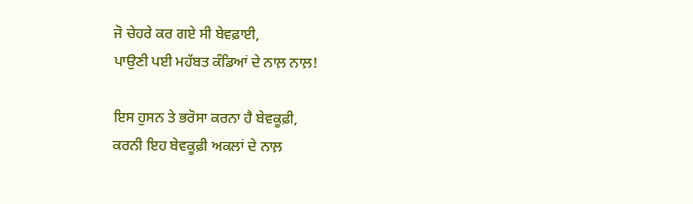ਜੋ ਚੇਹਰੇ ਕਰ ਗਏ ਸੀ ਬੇਵਫ਼ਾਈ,
ਪਾਉਣੀ ਪਈ ਮਹੱਬਤ ਕੰਡਿਆਂ ਦੇ ਨਾਲ਼ ਨਾਲ਼!

ਇਸ ਹੁਸਨ ਤੇ ਭਰੋਸਾ ਕਰਨਾ ਹੈ ਬੇਵਕੂਫ਼ੀ,
ਕਰਨੀ ਇਹ ਬੇਵਕੂਫ਼ੀ ਅਕਲਾਂ ਦੇ ਨਾਲ਼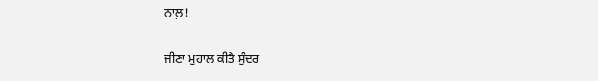ਨਾਲ਼!

ਜੀਣਾ ਮੁਹਾਲ ਕੀਤੈ ਸੁੰਦਰ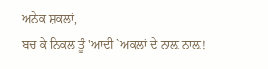ਅਨੇਕ ਸ਼ਕਲਾਂ,
ਬਚ ਕੇ ਨਿਕਲ ਤੂੰ 'ਆਦੀ `ਅਕਲਾਂ ਦੇ ਨਾਲ਼ ਨਾਲ਼!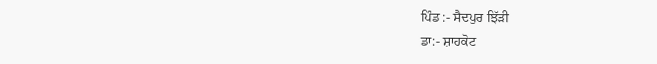ਪਿੰਡ :- ਸੈਦਪੁਰ ਝਿੱੜੀ
ਡਾ:- ਸ਼ਾਹਕੋਟ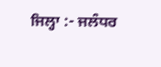ਜਿਲ੍ਹਾ :- ਜਲੰਧਰ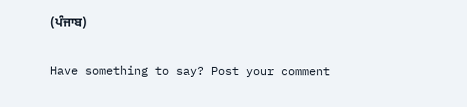(ਪੰਜਾਬ)

Have something to say? Post your comment